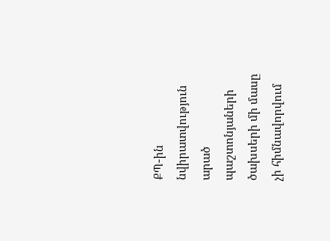ՔՊ-ին նվիրատվություն արած պաշտոնյաների ծախսերի մի մասը չի հիմնավորվում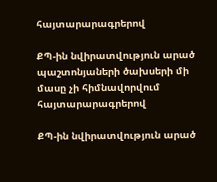հայտարարագրերով

ՔՊ-ին նվիրատվություն արած պաշտոնյաների ծախսերի մի մասը չի հիմնավորվում հայտարարագրերով

ՔՊ-ին նվիրատվություն արած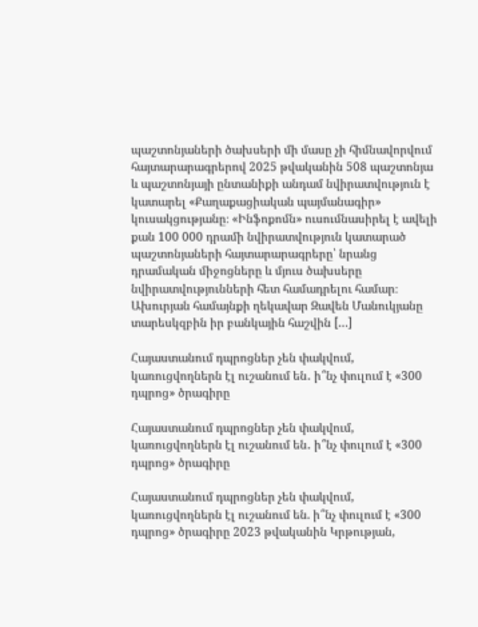պաշտոնյաների ծախսերի մի մասը չի հիմնավորվում հայտարարագրերով 2025 թվականին 508 պաշտոնյա և պաշտոնյայի ընտանիքի անդամ նվիրատվություն է կատարել «Քաղաքացիական պայմանագիր» կուսակցությանը։ «Ինֆոքոմն» ուսումնասիրել է ավելի քան 100 000 դրամի նվիրատվություն կատարած պաշտոնյաների հայտարարագրերը՝ նրանց դրամական միջոցները և մյուս ծախսերը նվիրատվությունների հետ համադրելու համար։  Ախուրյան համայնքի ղեկավար Զավեն Մանուկյանը տարեսկզբին իր բանկային հաշվին […]

Հայաստանում դպրոցներ չեն փակվում, կառուցվողներն էլ ուշանում են․ ի՞նչ փուլում է «300 դպրոց» ծրագիրը

Հայաստանում դպրոցներ չեն փակվում, կառուցվողներն էլ ուշանում են․ ի՞նչ փուլում է «300 դպրոց» ծրագիրը

Հայաստանում դպրոցներ չեն փակվում, կառուցվողներն էլ ուշանում են. ի՞նչ փուլում է «300 դպրոց» ծրագիրը 2023 թվականին Կրթության,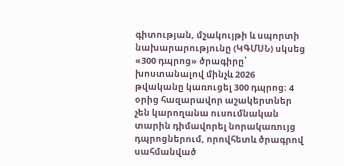գիտության, մշակույթի և սպորտի նախարարությունը (ԿԳՄՍՆ) սկսեց «300 դպրոց» ծրագիրը՝ խոստանալով մինչև 2026 թվականը կառուցել 300 դպրոց։ 4 օրից հազարավոր աշակերտներ չեն կարողանա ուսումնական տարին դիմավորել նորակառույց դպրոցներում, որովհետև ծրագրով սահմանված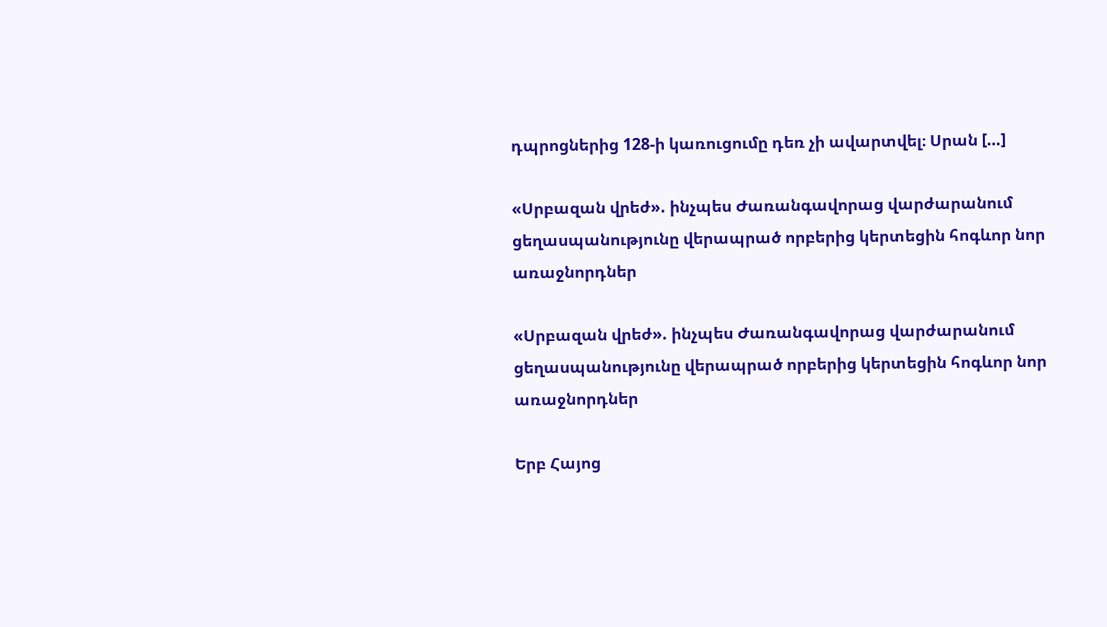դպրոցներից 128-ի կառուցումը դեռ չի ավարտվել։ Սրան […]

«Սրբազան վրեժ». ինչպես Ժառանգավորաց վարժարանում ցեղասպանությունը վերապրած որբերից կերտեցին հոգևոր նոր առաջնորդներ

«Սրբազան վրեժ». ինչպես Ժառանգավորաց վարժարանում ցեղասպանությունը վերապրած որբերից կերտեցին հոգևոր նոր առաջնորդներ

Երբ Հայոց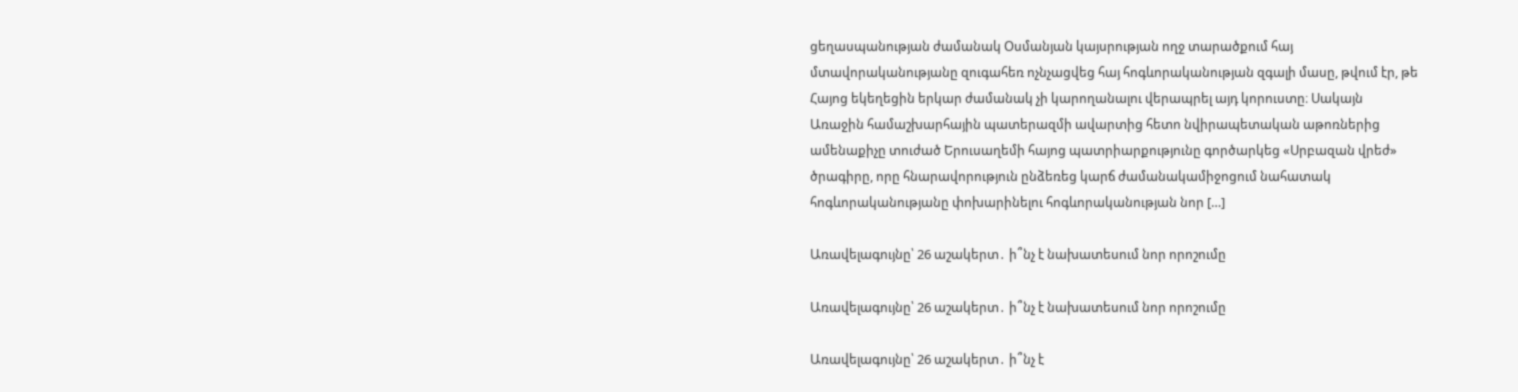ցեղասպանության ժամանակ Օսմանյան կայսրության ողջ տարածքում հայ մտավորականությանը զուգահեռ ոչնչացվեց հայ հոգևորականության զգալի մասը, թվում էր, թե Հայոց եկեղեցին երկար ժամանակ չի կարողանալու վերապրել այդ կորուստը։ Սակայն Առաջին համաշխարհային պատերազմի ավարտից հետո նվիրապետական աթոռներից ամենաքիչը տուժած Երուսաղեմի հայոց պատրիարքությունը գործարկեց «Սրբազան վրեժ» ծրագիրը, որը հնարավորություն ընձեռեց կարճ ժամանակամիջոցում նահատակ հոգևորականությանը փոխարինելու հոգևորականության նոր […]

Առավելագույնը՝ 26 աշակերտ․ ի՞նչ է նախատեսում նոր որոշումը

Առավելագույնը՝ 26 աշակերտ․ ի՞նչ է նախատեսում նոր որոշումը

Առավելագույնը՝ 26 աշակերտ․ ի՞նչ է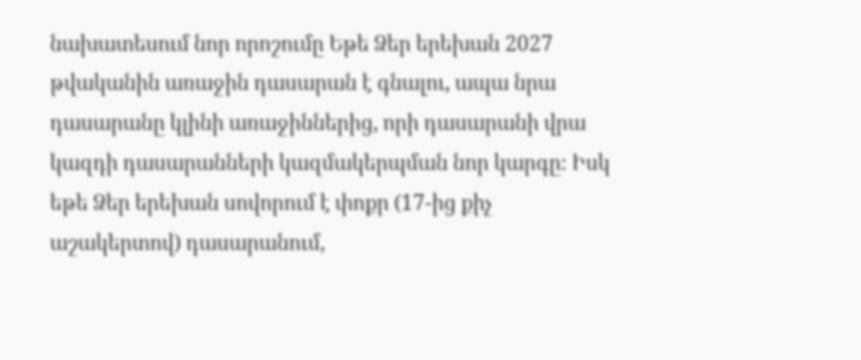նախատեսում նոր որոշումը Եթե Ձեր երեխան 2027 թվականին առաջին դասարան է գնալու, ապա նրա դասարանը կլինի առաջիններից, որի դասարանի վրա կազդի դասարանների կազմակերպման նոր կարգը։ Իսկ եթե Ձեր երեխան սովորում է փոքր (17-ից քիչ աշակերտով) դասարանում,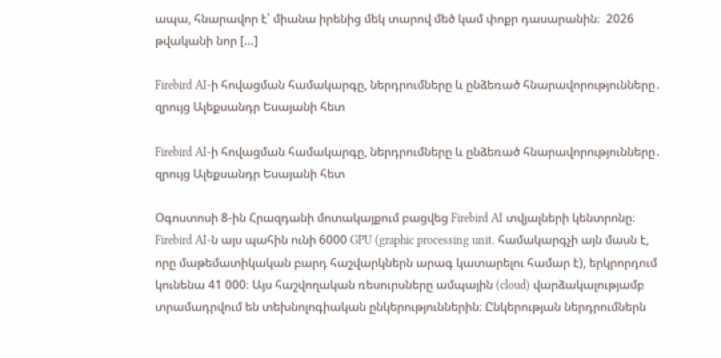ապա, հնարավոր է՝ միանա իրենից մեկ տարով մեծ կամ փոքր դասարանին։  2026 թվականի նոր […]

Firebird AI-ի հովացման համակարգը, ներդրումները և ընձեռած հնարավորությունները․ զրույց Ալեքսանդր Եսայանի հետ

Firebird AI-ի հովացման համակարգը, ներդրումները և ընձեռած հնարավորությունները․ զրույց Ալեքսանդր Եսայանի հետ

Օգոստոսի 8-ին Հրազդանի մոտակայքում բացվեց Firebird AI տվյալների կենտրոնը։ Firebird AI-ն այս պահին ունի 6000 GPU (graphic processing unit․ համակարգչի այն մասն է, որը մաթեմատիկական բարդ հաշվարկներն արագ կատարելու համար է), երկրորդում կունենա 41 000։ Այս հաշվողական ռեսուրսները ամպային (cloud) վարձակալությամբ տրամադրվում են տեխնոլոգիական ընկերություններին։ Ընկերության ներդրումներն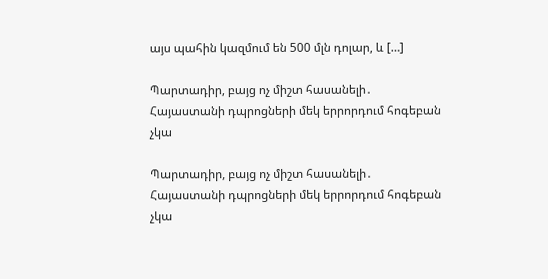այս պահին կազմում են 500 մլն դոլար, և […]

Պարտադիր, բայց ոչ միշտ հասանելի․ Հայաստանի դպրոցների մեկ երրորդում հոգեբան չկա

Պարտադիր, բայց ոչ միշտ հասանելի․ Հայաստանի դպրոցների մեկ երրորդում հոգեբան չկա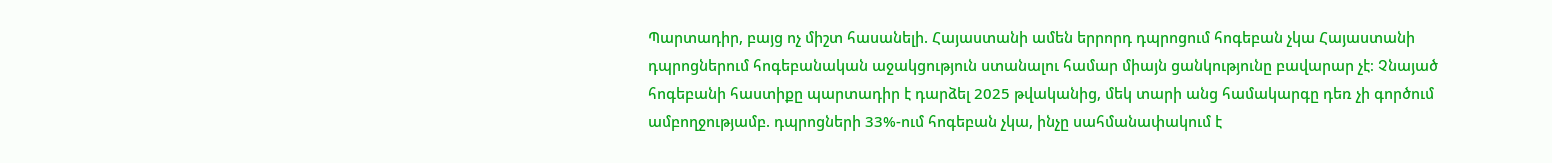Պարտադիր, բայց ոչ միշտ հասանելի. Հայաստանի ամեն երրորդ դպրոցում հոգեբան չկա Հայաստանի դպրոցներում հոգեբանական աջակցություն ստանալու համար միայն ցանկությունը բավարար չէ։ Չնայած հոգեբանի հաստիքը պարտադիր է դարձել 2025 թվականից, մեկ տարի անց համակարգը դեռ չի գործում ամբողջությամբ. դպրոցների 33%-ում հոգեբան չկա, ինչը սահմանափակում է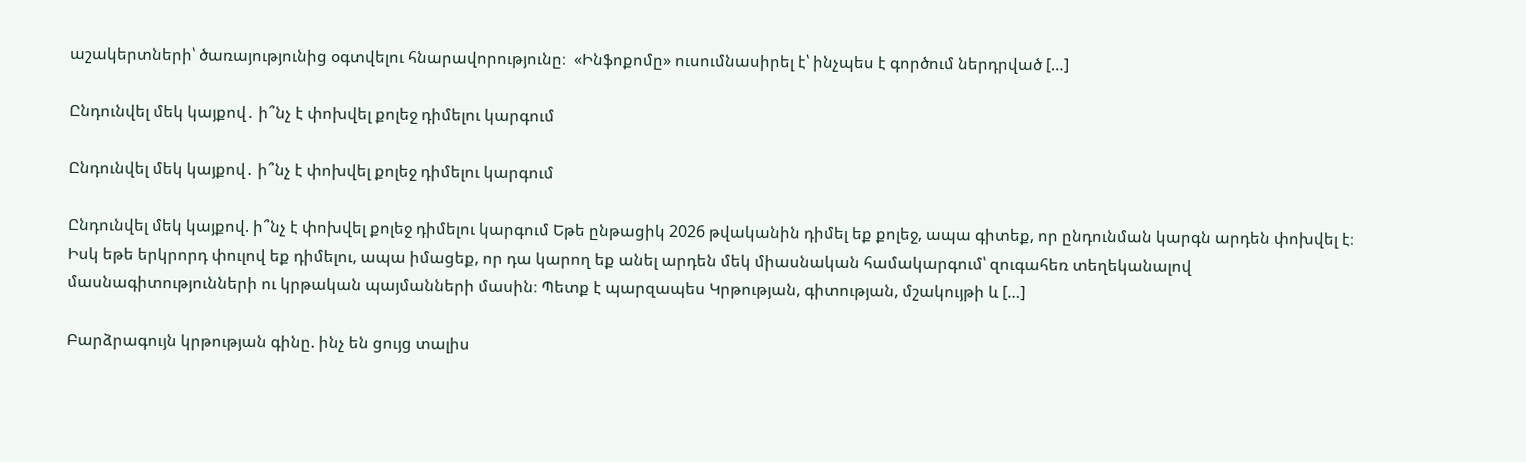աշակերտների՝ ծառայությունից օգտվելու հնարավորությունը։  «Ինֆոքոմը» ուսումնասիրել է՝ ինչպես է գործում ներդրված […]

Ընդունվել մեկ կայքով․ ի՞նչ է փոխվել քոլեջ դիմելու կարգում

Ընդունվել մեկ կայքով․ ի՞նչ է փոխվել քոլեջ դիմելու կարգում

Ընդունվել մեկ կայքով. ի՞նչ է փոխվել քոլեջ դիմելու կարգում Եթե ընթացիկ 2026 թվականին դիմել եք քոլեջ, ապա գիտեք, որ ընդունման կարգն արդեն փոխվել է։ Իսկ եթե երկրորդ փուլով եք դիմելու, ապա իմացեք, որ դա կարող եք անել արդեն մեկ միասնական համակարգում՝ զուգահեռ տեղեկանալով մասնագիտությունների ու կրթական պայմանների մասին։ Պետք է պարզապես Կրթության, գիտության, մշակույթի և […]

Բարձրագույն կրթության գինը. ինչ են ցույց տալիս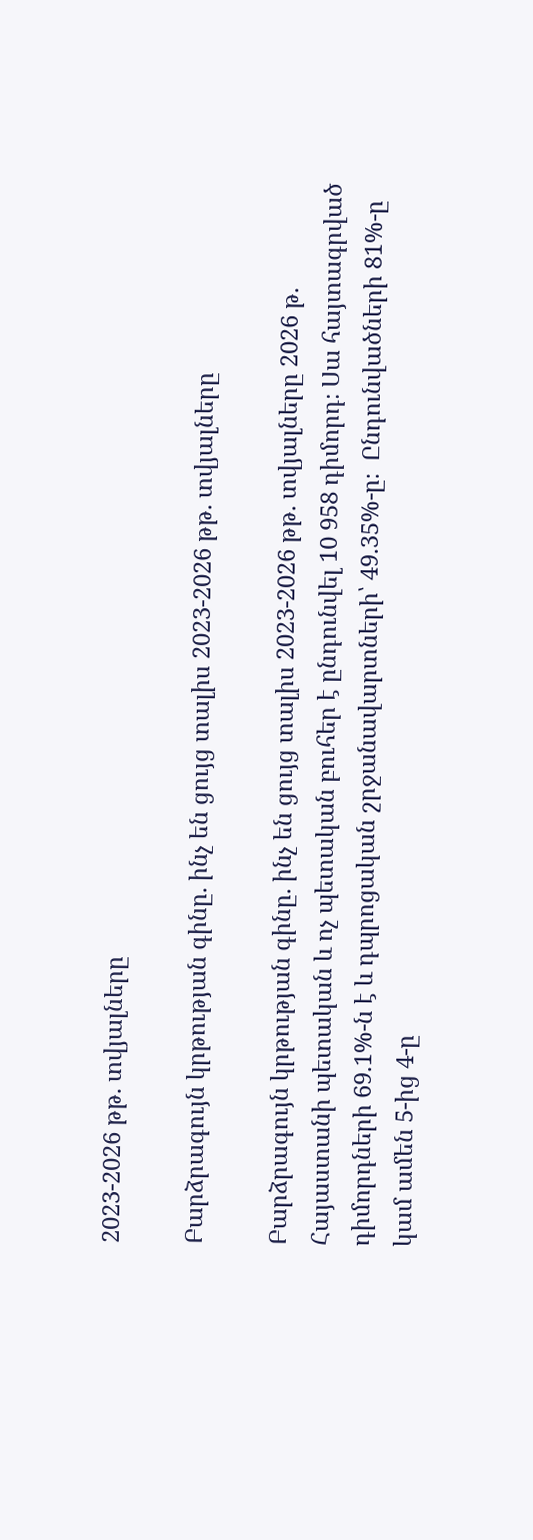2023-2026 թթ. տվյալները

Բարձրագույն կրթության գինը. ինչ են ցույց տալիս 2023-2026 թթ. տվյալները

Բարձրագույն կրթության գինը. ինչ են ցույց տալիս 2023-2026 թթ. տվյալները 2026 թ. Հայաստանի պետական և ոչ պետական բուհեր է ընդունվել 10 958 դիմորդ։ Սա հայտագրված դիմորդների 69.1%-ն է և դպրոցական շրջանավարտների՝ 49.35%-ը։  Ընդունվածների 81%-ը կամ ամեն 5-ից 4-ը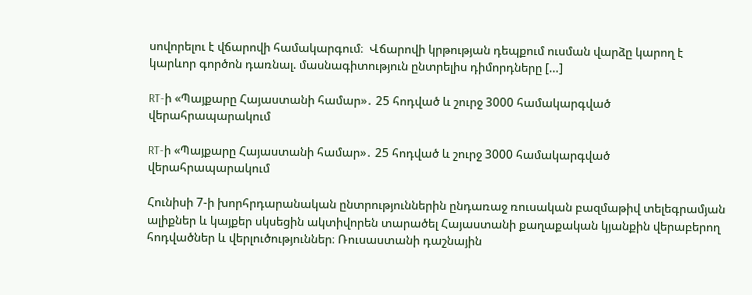սովորելու է վճարովի համակարգում։  Վճարովի կրթության դեպքում ուսման վարձը կարող է կարևոր գործոն դառնալ. մասնագիտություն ընտրելիս դիմորդները […]

RT-ի «Պայքարը Հայաստանի համար»․ 25 հոդված և շուրջ 3000 համակարգված վերահրապարակում

RT-ի «Պայքարը Հայաստանի համար»․ 25 հոդված և շուրջ 3000 համակարգված վերահրապարակում

Հունիսի 7-ի խորհրդարանական ընտրություններին ընդառաջ ռուսական բազմաթիվ տելեգրամյան ալիքներ և կայքեր սկսեցին ակտիվորեն տարածել Հայաստանի քաղաքական կյանքին վերաբերող հոդվածներ և վերլուծություններ։ Ռուսաստանի դաշնային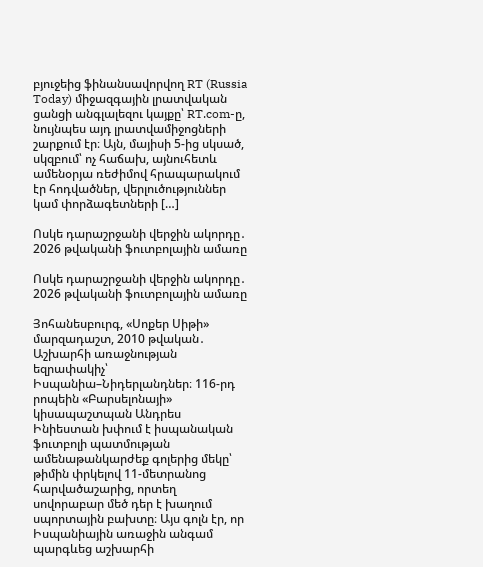բյուջեից ֆինանսավորվող RT (Russia Today) միջազգային լրատվական ցանցի անգլալեզու կայքը՝ RT.com-ը, նույնպես այդ լրատվամիջոցների շարքում էր։ Այն, մայիսի 5-ից սկսած, սկզբում՝ ոչ հաճախ, այնուհետև ամենօրյա ռեժիմով հրապարակում էր հոդվածներ, վերլուծություններ կամ փորձագետների […]

Ոսկե դարաշրջանի վերջին ակորդը․ 2026 թվականի ֆուտբոլային ամառը

Ոսկե դարաշրջանի վերջին ակորդը․ 2026 թվականի ֆուտբոլային ամառը

Յոհանեսբուրգ, «Սոքեր Սիթի» մարզադաշտ, 2010 թվական․ Աշխարհի առաջնության եզրափակիչ՝ Իսպանիա–Նիդերլանդներ։ 116-րդ րոպեին «Բարսելոնայի» կիսապաշտպան Անդրես Ինիեստան խփում է իսպանական ֆուտբոլի պատմության ամենաթանկարժեք գոլերից մեկը՝ թիմին փրկելով 11-մետրանոց հարվածաշարից, որտեղ սովորաբար մեծ դեր է խաղում սպորտային բախտը։ Այս գոլն էր, որ Իսպանիային առաջին անգամ պարգևեց աշխարհի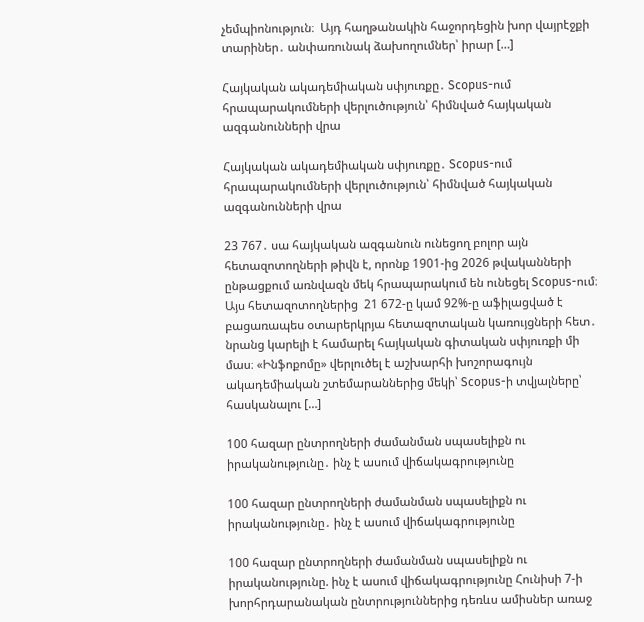չեմպիոնություն։  Այդ հաղթանակին հաջորդեցին խոր վայրէջքի տարիներ․ անփառունակ ձախողումներ՝ իրար […]

Հայկական ակադեմիական սփյուռքը․ Scopus-ում հրապարակումների վերլուծություն՝ հիմնված հայկական ազգանունների վրա

Հայկական ակադեմիական սփյուռքը․ Scopus-ում հրապարակումների վերլուծություն՝ հիմնված հայկական ազգանունների վրա

23 767․ սա հայկական ազգանուն ունեցող բոլոր այն հետազոտողների թիվն է, որոնք 1901-ից 2026 թվականների ընթացքում առնվազն մեկ հրապարակում են ունեցել Scopus-ում։ Այս հետազոտողներից  21 672-ը կամ 92%-ը աֆիլացված է բացառապես օտարերկրյա հետազոտական կառույցների հետ․ նրանց կարելի է համարել հայկական գիտական սփյուռքի մի մաս։ «Ինֆոքոմը» վերլուծել է աշխարհի խոշորագույն ակադեմիական շտեմարաններից մեկի՝ Scopus-ի տվյալները՝ հասկանալու […]

100 հազար ընտրողների ժամանման սպասելիքն ու իրականությունը․ ինչ է ասում վիճակագրությունը

100 հազար ընտրողների ժամանման սպասելիքն ու իրականությունը․ ինչ է ասում վիճակագրությունը

100 հազար ընտրողների ժամանման սպասելիքն ու իրականությունը. ինչ է ասում վիճակագրությունը Հունիսի 7-ի խորհրդարանական ընտրություններից դեռևս ամիսներ առաջ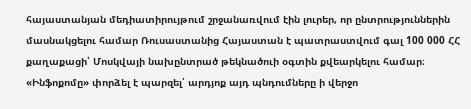հայաստանյան մեդիատիրույթում շրջանառվում էին լուրեր, որ ընտրություններին մասնակցելու համար Ռուսաստանից Հայաստան է պատրաստվում գալ 100 000 ՀՀ քաղաքացի՝ Մոսկվայի նախընտրած թեկնածուի օգտին քվեարկելու համար։ «Ինֆոքոմը» փորձել է պարզել՝ արդյոք այդ պնդումները ի վերջո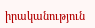իրականություն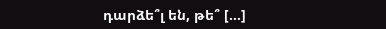դարձե՞լ են, թե՞ […]